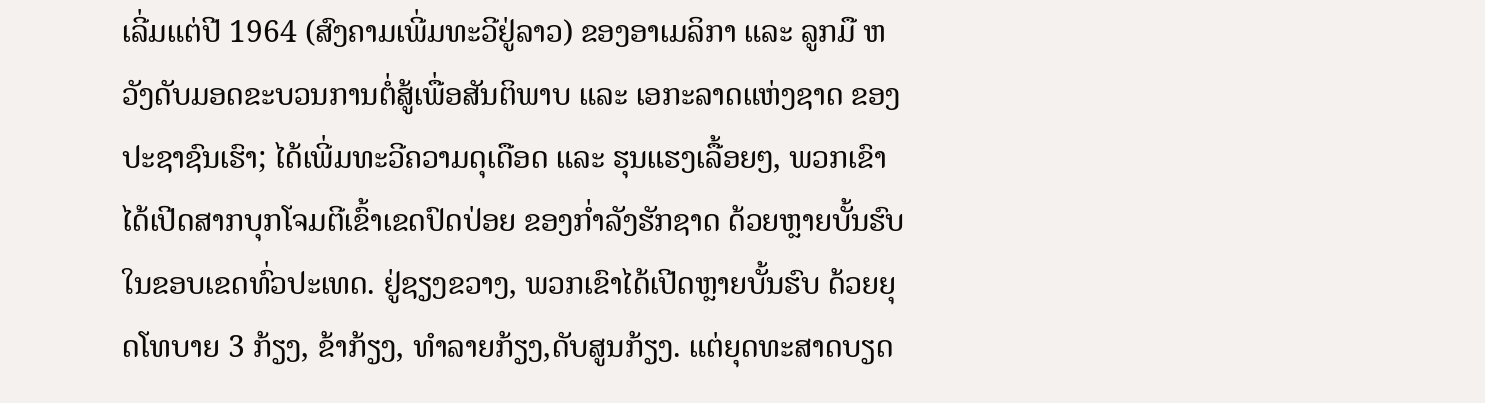ເລີ່ມແຕ່ປີ 1964 (ສົງຄາມເພີ່ມທະວີຢູ່ລາວ) ຂອງອາເມລິກາ ແລະ ລູກມື ຫວັງດັບມອດຂະບວນການຕໍ່ສູ້ເພື່ອສັນຕິພາບ ແລະ ເອກະລາດແຫ່ງຊາດ ຂອງປະຊາຊົນເຮົາ; ໄດ້ເພີ່ມທະວີຄວາມດຸເດືອດ ແລະ ຮຸນແຮງເລື້ອຍໆ, ພວກເຂົາ ໄດ້ເປີດສາກບຸກໂຈມຕີເຂົ້າເຂດປົດປ່ອຍ ຂອງກ່ຳລັງຮັກຊາດ ດ້ວຍຫຼາຍບັ້ນຮົບໃນຂອບເຂດທົ່ວປະເທດ. ຢູ່ຊຽງຂວາງ, ພວກເຂົາໄດ້ເປີດຫຼາຍບັ້ນຮົບ ດ້ວຍຍຸດໂທບາຍ 3 ກ້ຽງ, ຂ້າກ້ຽງ, ທຳລາຍກ້ຽງ,ດັບສູນກ້ຽງ. ແຕ່ຍຸດທະສາດບຽດ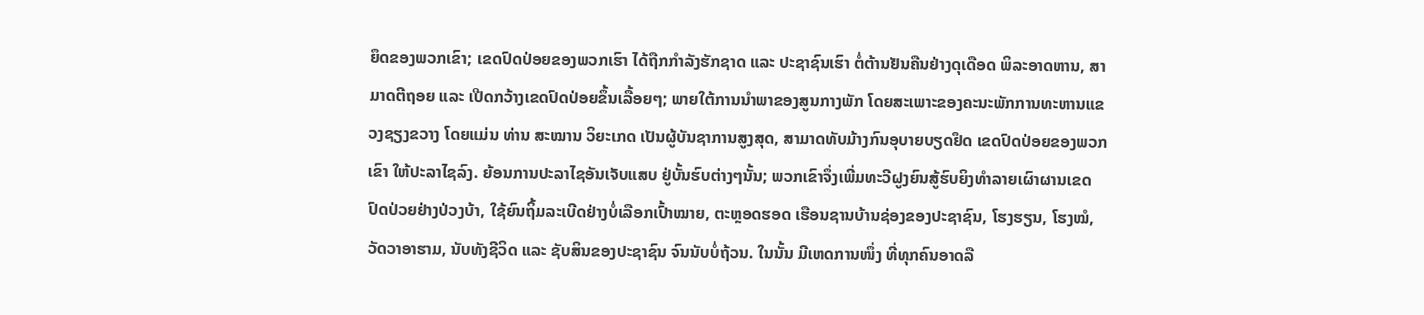ຍຶດຂອງພວກເຂົາ; ເຂດປົດປ່ອຍຂອງພວກເຮົາ ໄດ້ຖືກກຳລັງຮັກຊາດ ແລະ ປະຊາຊົນເຮົາ ຕໍ່ຕ້ານຢັນຄືນຢ່າງດຸເດືອດ ພິລະອາດຫານ, ສາມາດຕີຖອຍ ແລະ ເປີດກວ້າງເຂດປົດປ່ອຍຂຶ້ນເລື້ອຍໆ; ພາຍໃຕ້ການນຳພາຂອງສູນກາງພັກ ໂດຍສະເພາະຂອງຄະນະພັກການທະຫານແຂວງຊຽງຂວາງ ໂດຍແມ່ນ ທ່ານ ສະໝານ ວິຍະເກດ ເປັນຜູ້ບັນຊາການສູງສຸດ, ສາມາດທັບມ້າງກົນອຸບາຍບຽດຢຶດ ເຂດປົດປ່ອຍຂອງພວກເຂົາ ໃຫ້ປະລາໄຊລົງ. ຍ້ອນການປະລາໄຊອັນເຈັບແສບ ຢູ່ບັ້ນຮົບຕ່າງໆນັ້ນ; ພວກເຂົາຈຶ່ງເພີ່ມທະວີຝູງຍົນສູ້ຮົບຍິງທຳລາຍເຜົາຜານເຂດປົດປ່ວຍຢ່າງປ່ວງບ້າ, ໃຊ້ຍົນຖິ້ມລະເບີດຢ່າງບໍ່ເລືອກເປົ້າໝາຍ, ຕະຫຼອດຮອດ ເຮືອນຊານບ້ານຊ່ອງຂອງປະຊາຊົນ, ໂຮງຮຽນ, ໂຮງໝໍ, ວັດວາອາຮາມ, ນັບທັງຊີວິດ ແລະ ຊັບສິນຂອງປະຊາຊົນ ຈົນນັບບໍ່ຖ້ວນ. ໃນນັ້ນ ມີເຫດການໜຶ່ງ ທີ່ທຸກຄົນອາດລື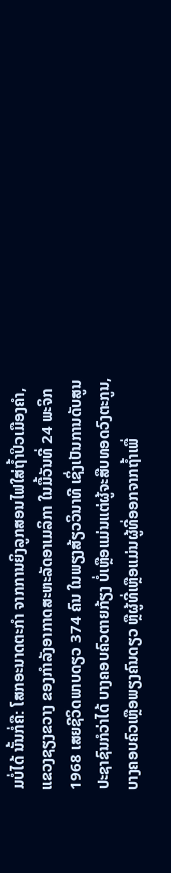ມບໍ່ໄດ້ ນັ້ນກໍ່ຄື: ໂສກອະນາດຕະກຳ ຈາກການຍິງລູກສອນໄຟໃສ່ຖ້ຳປິວເມືອງຄຳ, ແຂວງຊຽງຂວາງ ຂອງກຳລັງອາກາດສະຫະລັດອາເມລິກາ ໃນມື້ວັນທີ່ 24 ພະຈິກ 1968 ເສຍຊີວິດພາບດຽວ 374 ຄົນ ໃນພຽງສ້ຽວວິນາທີ ເຊິ່ງເປັນການດັບສູນປະຊາຊົນກໍວ່າໄດ້ ບາງຄອບຄົວຕາຍກ້ຽງ ບໍ່ເຫຼືອແມ່ນແຕ່ຜູ້ຈະສືບທອດວົງຕະກູນ, ບາງຄອບຄົວເຫຼືອພຽງຄົນດຽວ ຫຼືຜູ້ທີ່ເຫຼືອແມ່ນຜູ້ທີ່ອອກຈາກຖ້ຳເພື່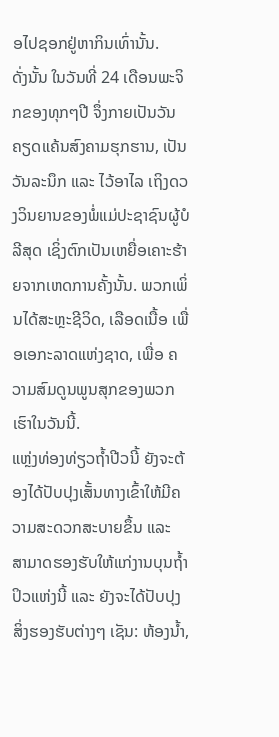ອໄປຊອກຢູ່ຫາກິນເທົ່ານັ້ນ.
ດັ່ງນັ້ນ ໃນວັນທີ່ 24 ເດືອນພະຈິກຂອງທຸກໆປີ ຈຶ່ງກາຍເປັນວັນຄຽດແຄ້ນສົງຄາມຮຸກຮານ, ເປັນວັນລະນຶກ ແລະ ໄວ້ອາໄລ ເຖິງດວງວິນຍານຂອງພໍ່ແມ່ປະຊາຊົນຜູ້ບໍລີສຸດ ເຊິ່ງຕົກເປັນເຫຍື່ອເຄາະຮ້າຍຈາກເຫດການຄັ້ງນັ້ນ. ພວກເພິ່ນໄດ້ສະຫຼະຊີວິດ, ເລືອດເນື້ອ ເພື່ອເອກະລາດແຫ່ງຊາດ, ເພື່ອ ຄວາມສົມດູນພູນສຸກຂອງພວກເຮົາໃນວັນນີ້.
ແຫຼ່ງທ່ອງທ່ຽວຖ້ຳປີວນີ້ ຍັງຈະຕ້ອງໄດ້ປັບປຸງເສັ້ນທາງເຂົ້າໃຫ້ມີຄວາມສະດວກສະບາຍຂຶ້ນ ແລະ ສາມາດຮອງຮັບໃຫ້ແກ່ງານບຸນຖ້ຳປິວແຫ່ງນີ້ ແລະ ຍັງຈະໄດ້ປັບປຸງສິ່ງຮອງຮັບຕ່າງໆ ເຊັນ: ຫ້ອງນ້ຳ,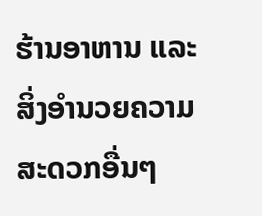ຮ້ານອາຫານ ແລະສິ່ງອຳນວຍຄວາມສະດວກອື່ນໆ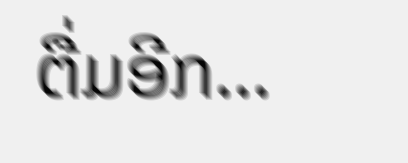ຕື່ມອີກ…